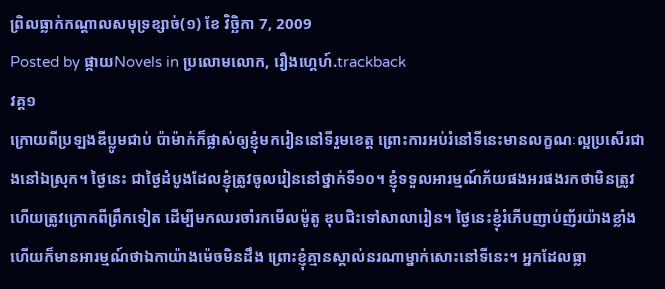ព្រិលធ្លាក់កណ្តាលសមុទ្រខ្សាច់(១) ខែ វិច្ឆិកា 7, 2009
Posted by ផ្កាយNovels in ប្រលោមលោក, រឿងហ្គេហ៍.trackback
វគ្គ១
ក្រោយពីប្រឡងឌីប្លូមជាប់ ប៉ាម៉ាក់ក៏ផ្លាស់ឲ្យខ្ញុំមករៀននៅទីរួមខេត្ត ព្រោះការអប់រំនៅទីនេះមានលក្ខណៈល្អប្រសើរជាងនៅឯស្រុក។ ថ្ងៃនេះ ជាថ្ងៃដំបូងដែលខ្ញុំត្រូវចូលរៀននៅថ្នាក់ទី១០។ ខ្ញុំទទួលអារម្មណ៍ភ័យផងអរផងរកថាមិនត្រូវ ហើយត្រូវក្រោកពីព្រឹកទៀត ដើម្បីមកឈរចាំរកមើលម៉ូតូ ឌុបជិះទៅសាលារៀន។ ថ្ងៃនេះខ្ញុំរំភើបញាប់ញ័រយ៉ាងខ្លាំង ហើយក៏មានអារម្មណ៍ថាឯកាយ៉ាងម៉េចមិនដឹង ព្រោះខ្ញុំគ្មានស្គាល់នរណាម្នាក់សោះនៅទីនេះ។ អ្នកដែលធ្លា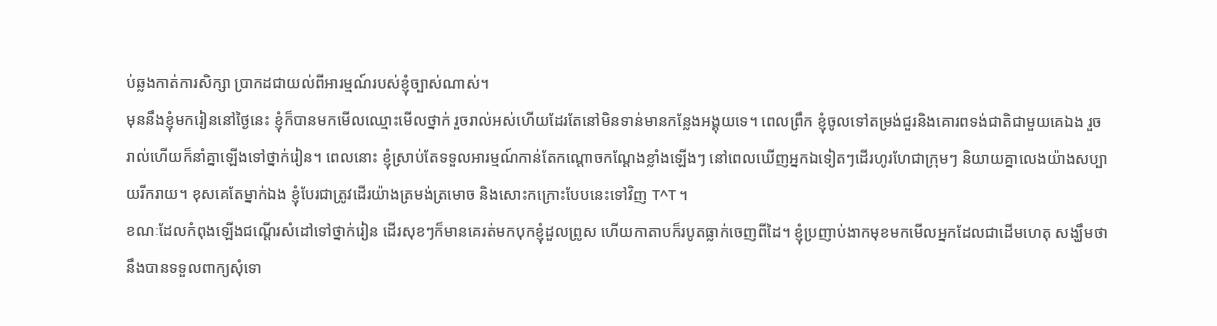ប់ឆ្លងកាត់ការសិក្សា ប្រាកដជាយល់ពីអារម្មណ៍របស់ខ្ញុំច្បាស់ណាស់។
មុននឹងខ្ញុំមករៀននៅថ្ងៃនេះ ខ្ញុំក៏បានមកមើលឈ្មោះមើលថ្នាក់ រួចរាល់អស់ហើយដែរតែនៅមិនទាន់មានកន្លែងអង្គុយទេ។ ពេលព្រឹក ខ្ញុំចូលទៅតម្រង់ជួរនិងគោរពទង់ជាតិជាមួយគេឯង រួចរាល់ហើយក៏នាំគ្នាឡើងទៅថ្នាក់រៀន។ ពេលនោះ ខ្ញុំស្រាប់តែទទួលអារម្មណ៍កាន់តែកណ្តោចកណ្តែងខ្លាំងឡើងៗ នៅពេលឃើញអ្នកឯទៀតៗដើរហូរហែជាក្រុមៗ និយាយគ្នាលេងយ៉ាងសប្បាយរីករាយ។ ខុសគេតែម្នាក់ឯង ខ្ញុំបែរជាត្រូវដើរយ៉ាងត្រមង់ត្រមោច និងសោះកក្រោះបែបនេះទៅវិញ T^T ។
ខណៈដែលកំពុងឡើងជណ្តើរសំដៅទៅថ្នាក់រៀន ដើរសុខៗក៏មានគេរត់មកបុកខ្ញុំដួលព្រូស ហើយកាតាបក៏របូតធ្លាក់ចេញពីដៃ។ ខ្ញុំប្រញាប់ងាកមុខមកមើលអ្នកដែលជាដើមហេតុ សង្ឃឹមថានឹងបានទទួលពាក្យសុំទោ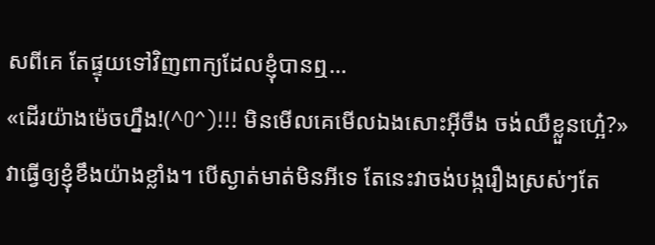សពីគេ តែផ្ទុយទៅវិញពាក្យដែលខ្ញុំបានឮ…
«ដើរយ៉ាងម៉េចហ្នឹង!(^O^)!!! មិនមើលគេមើលឯងសោះអ៊ីចឹង ចង់ឈឺខ្លួនហ្អេ៎?»
វាធ្វើឲ្យខ្ញុំខឹងយ៉ាងខ្លាំង។ បើស្ងាត់មាត់មិនអីទេ តែនេះវាចង់បង្ករឿងស្រស់ៗតែ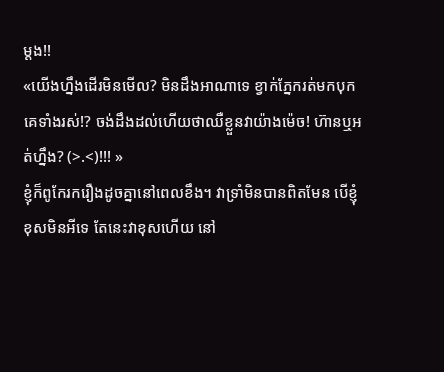ម្តង!!
«យើងហ្នឹងដើរមិនមើល? មិនដឹងអាណាទេ ខ្វាក់ភ្នែករត់មកបុកគេទាំងរស់!? ចង់ដឹងដល់ហើយថាឈឺខ្លួនវាយ៉ាងម៉េច! ហ៊ានឬអត់ហ្នឹង? (>.<)!!! »
ខ្ញុំក៏ពូកែរករឿងដូចគ្នានៅពេលខឹង។ វាទ្រាំមិនបានពិតមែន បើខ្ញុំខុសមិនអីទេ តែនេះវាខុសហើយ នៅ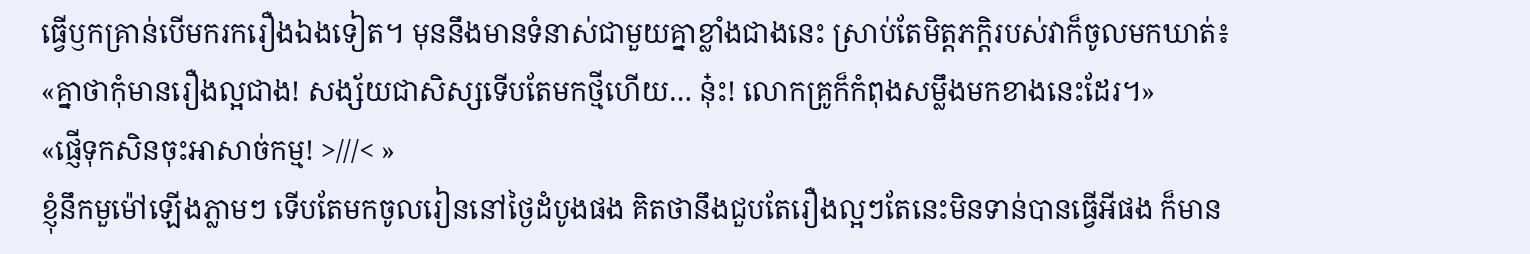ធ្វើឫកគ្រាន់បើមករករឿងឯងទៀត។ មុននឹងមានទំនាស់ជាមួយគ្នាខ្លាំងជាងនេះ ស្រាប់តែមិត្តភក្តិរបស់វាក៏ចូលមកឃាត់៖
«គ្នាថាកុំមានរឿងល្អជាង! សង្ស័យជាសិស្សទើបតែមកថ្មីហើយ… នុ៎ះ! លោកគ្រូក៏កំពុងសម្លឹងមកខាងនេះដែរ។»
«ផ្ញើទុកសិនចុះអាសាច់កម្ម! >///< »
ខ្ញុំនឹកមួម៉ៅឡើងភ្លាមៗ ទើបតែមកចូលរៀននៅថ្ងៃដំបូងផង គិតថានឹងជួបតែរឿងល្អៗតែនេះមិនទាន់បានធ្វើអីផង ក៏មាន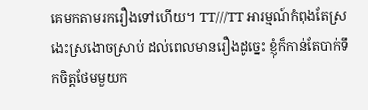គេមកតាមរករឿងទៅហើយ។ TT///TT អារម្មណ៍កំពុងតែស្រងេះស្រងោចស្រាប់ ដល់ពេលមានរឿងដូច្នេះ ខ្ញុំក៏កាន់តែបាក់ទឹកចិត្តថែមមួយក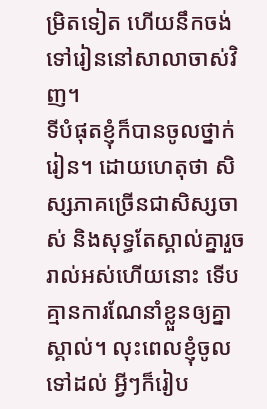ម្រិតទៀត ហើយនឹកចង់ទៅរៀននៅសាលាចាស់វិញ។
ទីបំផុតខ្ញុំក៏បានចូលថ្នាក់រៀន។ ដោយហេតុថា សិស្សភាគច្រើនជាសិស្សចាស់ និងសុទ្ធតែស្គាល់គ្នារួចរាល់អស់ហើយនោះ ទើបគ្មានការណែនាំខ្លួនឲ្យគ្នាស្គាល់។ លុះពេលខ្ញុំចូលទៅដល់ អ្វីៗក៏រៀប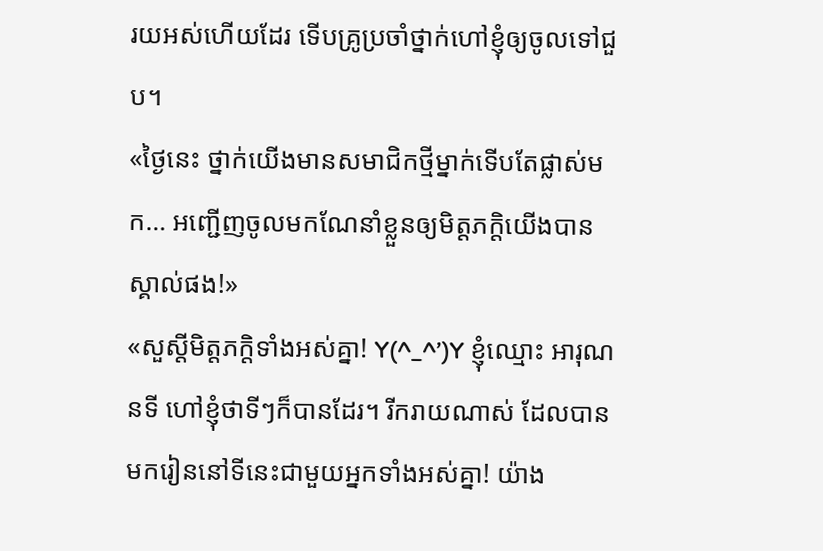រយអស់ហើយដែរ ទើបគ្រូប្រចាំថ្នាក់ហៅខ្ញុំឲ្យចូលទៅជួប។
«ថ្ងៃនេះ ថ្នាក់យើងមានសមាជិកថ្មីម្នាក់ទើបតែផ្លាស់មក… អញ្ជើញចូលមកណែនាំខ្លួនឲ្យមិត្តភក្តិយើងបានស្គាល់ផង!»
«សួស្តីមិត្តភក្តិទាំងអស់គ្នា! Y(^_^’)Y ខ្ញុំឈ្មោះ អារុណ នទី ហៅខ្ញុំថាទីៗក៏បានដែរ។ រីករាយណាស់ ដែលបានមករៀននៅទីនេះជាមួយអ្នកទាំងអស់គ្នា! យ៉ាង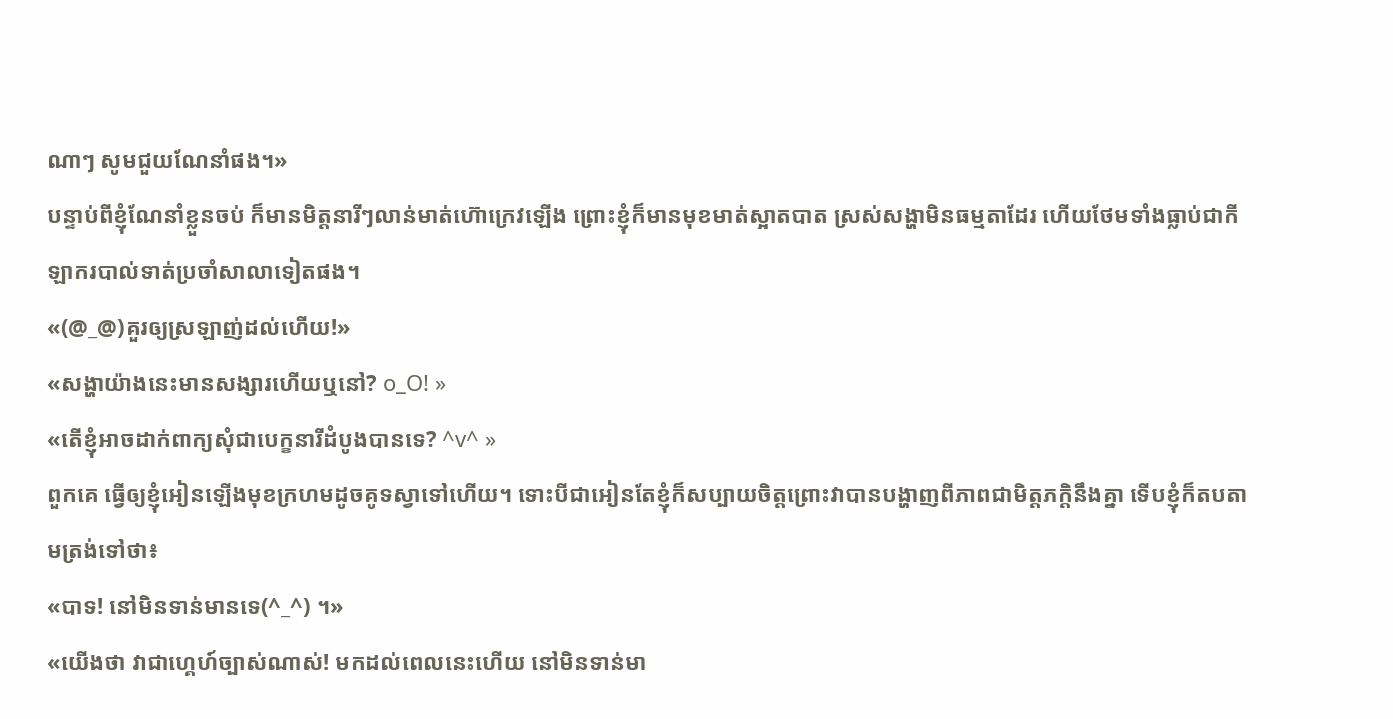ណាៗ សូមជួយណែនាំផង។»
បន្ទាប់ពីខ្ញុំណែនាំខ្លួនចប់ ក៏មានមិត្តនារីៗលាន់មាត់ហ៊ោក្រេវឡើង ព្រោះខ្ញុំក៏មានមុខមាត់ស្អាតបាត ស្រស់សង្ហាមិនធម្មតាដែរ ហើយថែមទាំងធ្លាប់ជាកីឡាករបាល់ទាត់ប្រចាំសាលាទៀតផង។
«(@_@)គួរឲ្យស្រឡាញ់ដល់ហើយ!»
«សង្ហាយ៉ាងនេះមានសង្សារហើយឬនៅ? o_O! »
«តើខ្ញុំអាចដាក់ពាក្យសុំជាបេក្ខនារីដំបូងបានទេ? ^v^ »
ពួកគេ ធ្វើឲ្យខ្ញុំអៀនឡើងមុខក្រហមដូចគូទស្វាទៅហើយ។ ទោះបីជាអៀនតែខ្ញុំក៏សប្បាយចិត្តព្រោះវាបានបង្ហាញពីភាពជាមិត្តភក្តិនឹងគ្នា ទើបខ្ញុំក៏តបតាមត្រង់ទៅថា៖
«បាទ! នៅមិនទាន់មានទេ(^_^) ។»
«យើងថា វាជាហ្គេហ៍ច្បាស់ណាស់! មកដល់ពេលនេះហើយ នៅមិនទាន់មា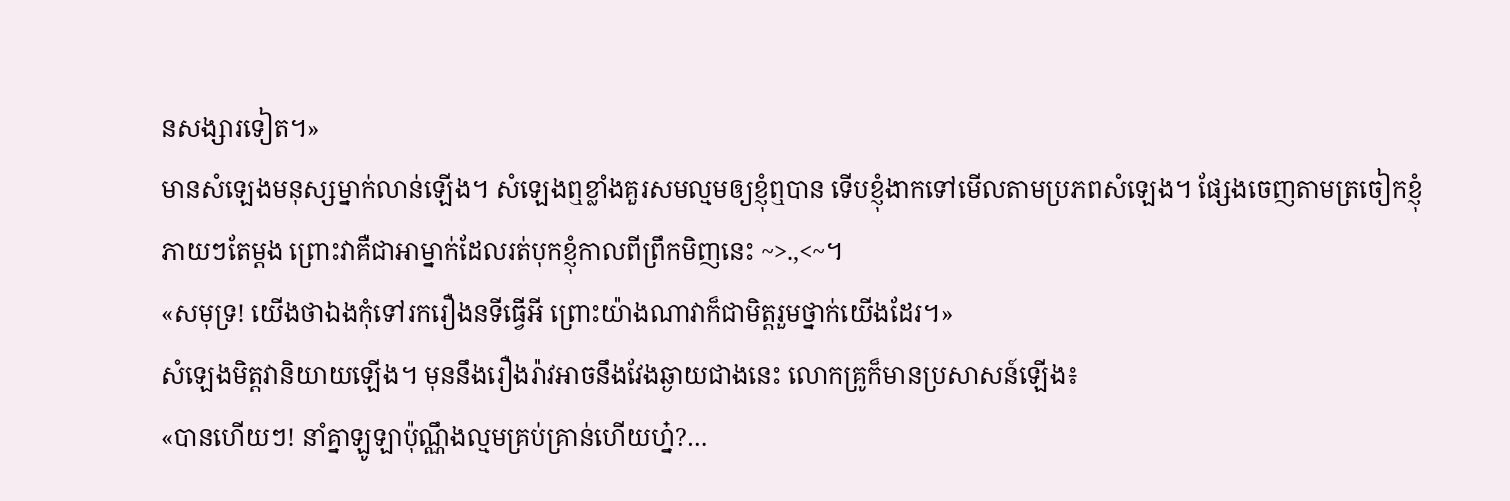នសង្សារទៀត។»
មានសំឡេងមនុស្សម្នាក់លាន់ឡើង។ សំឡេងឮខ្លាំងគួរសមល្មមឲ្យខ្ញុំឮបាន ទើបខ្ញុំងាកទៅមើលតាមប្រភពសំឡេង។ ផ្សែងចេញតាមត្រចៀកខ្ញុំភាយៗតែម្តង ព្រោះវាគឺជាអាម្នាក់ដែលរត់បុកខ្ញុំកាលពីព្រឹកមិញនេះ ~>.,<~។
«សមុទ្រ! យើងថាឯងកុំទៅរករឿងនទីធ្វើអី ព្រោះយ៉ាងណាវាក៏ជាមិត្តរួមថ្នាក់យើងដែរ។»
សំឡេងមិត្តវានិយាយឡើង។ មុននឹងរឿងរ៉ាវអាចនឹងវែងឆ្ងាយជាងនេះ លោកគ្រូក៏មានប្រសាសន៍ឡើង៖
«បានហើយៗ! នាំគ្នាឡូឡាប៉ុណ្ណឹងល្មមគ្រប់គ្រាន់ហើយហ្ន៎?…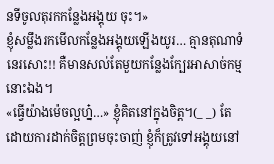នទីចូលតុរកកន្លែងអង្គុយ ចុះ។»
ខ្ញុំសម្លឹងរកមើលកន្លែងអង្គុយឡើងយូរ… គ្មានតុណាទំនេរសោះ!! គឺមានសល់តែមួយកន្លែងក្បែរអាសាច់កម្មនោះឯង។
«ធ្វើយ៉ាងម៉េចល្អហ្ន៎…» ខ្ញុំគិតនៅក្នុងចិត្ត។(_ _) តែដោយការដាក់ចិត្តព្រមចុះចាញ់ ខ្ញុំក៏ត្រូវទៅអង្គុយនៅ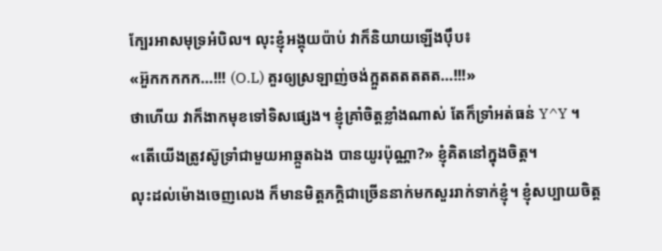ក្បែរអាសមុទ្រអំបិល។ លុះខ្ញុំអង្គុយប៉ាប់ វាក៏និយាយឡើងប៉ឹប៖
«អ៊ួកកកកក…!!! (O.L) គួរឲ្យស្រឡាញ់ចង់ក្អួតតតតតត…!!!»
ថាហើយ វាក៏ងាកមុខទៅទិសផ្សេង។ ខ្ញុំគ្រាំចិត្តខ្លាំងណាស់ តែក៏ទ្រាំអត់ធន់ Y^Y ។
«តើយើងត្រូវស៊ូទ្រាំជាមួយអាឆ្កួតឯង បានយូរប៉ុណ្ណា?» ខ្ញុំគិតនៅក្នុងចិត្ត។
លុះដល់ម៉ោងចេញលេង ក៏មានមិត្តភក្តិជាច្រើននាក់មកសួររាក់ទាក់ខ្ញុំ។ ខ្ញុំសប្បាយចិត្ត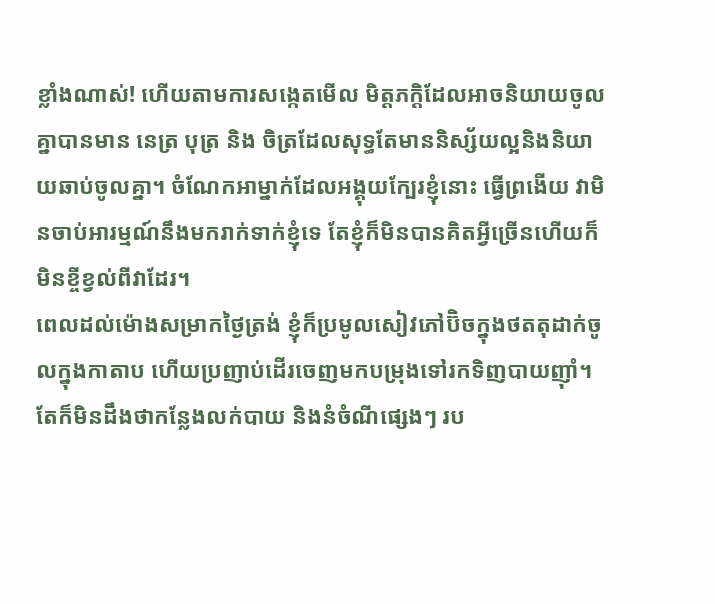ខ្លាំងណាស់! ហើយតាមការសង្កេតមើល មិត្តភក្តិដែលអាចនិយាយចូលគ្នាបានមាន នេត្រ បុត្រ និង ចិត្រដែលសុទ្ធតែមាននិស្ស័យល្អនិងនិយាយឆាប់ចូលគ្នា។ ចំណែកអាម្នាក់ដែលអង្គុយក្បែរខ្ញុំនោះ ធ្វើព្រងើយ វាមិនចាប់អារម្មណ៍នឹងមករាក់ទាក់ខ្ញុំទេ តែខ្ញុំក៏មិនបានគិតអ្វីច្រើនហើយក៏មិនខ្ចីខ្វល់ពីវាដែរ។
ពេលដល់ម៉ោងសម្រាកថ្ងៃត្រង់ ខ្ញុំក៏ប្រមូលសៀវភៅប៊ិចក្នុងថតតុដាក់ចូលក្នុងកាតាប ហើយប្រញាប់ដើរចេញមកបម្រុងទៅរកទិញបាយញ៉ាំ។ តែក៏មិនដឹងថាកន្លែងលក់បាយ និងនំចំណីផ្សេងៗ រប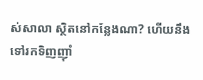ស់សាលា ស្ថិតនៅកន្លែងណា? ហើយនឹងទៅរកទិញញ៉ាំ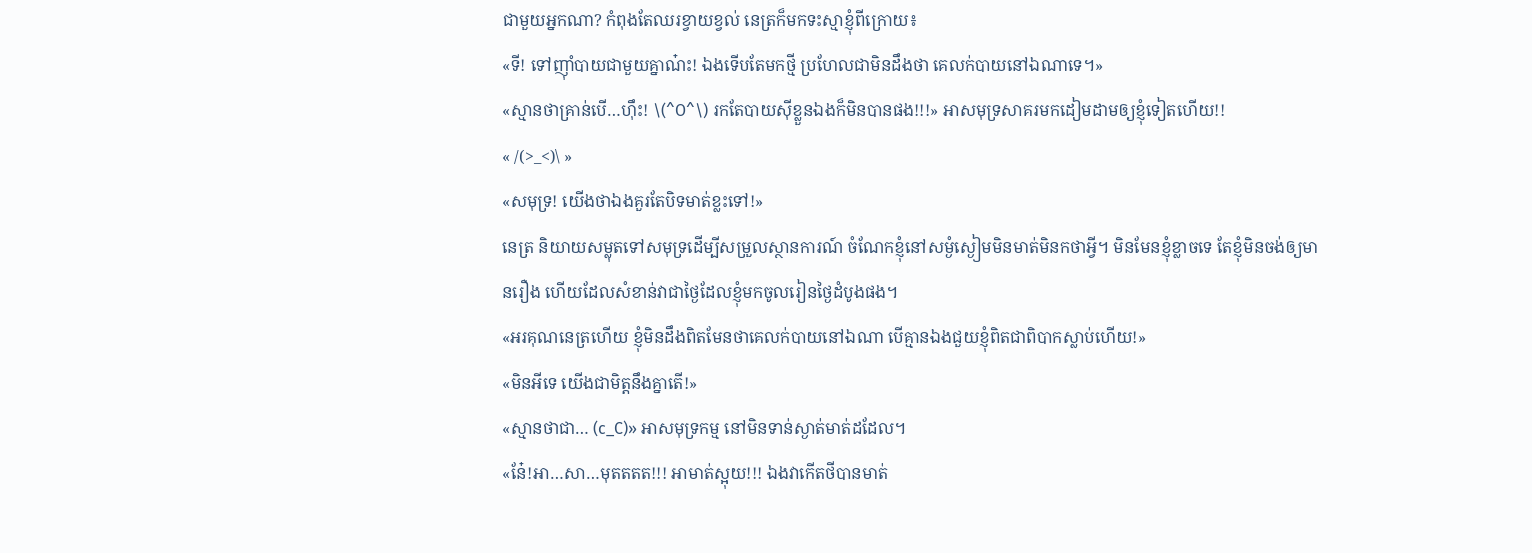ជាមួយអ្នកណា? កំពុងតែឈរខ្វាយខ្វល់ នេត្រក៏មកទះស្មាខ្ញុំពីក្រោយ៖
«ទី! ទៅញ៉ាំបាយជាមួយគ្នាណ៎ះ! ឯងទើបតែមកថ្មី ប្រហែលជាមិនដឹងថា គេលក់បាយនៅឯណាទេ។»
«ស្មានថាគ្រាន់បើ…ហ៊ឹះ! \(^O^\) រកតែបាយស៊ីខ្លួនឯងក៏មិនបានផង!!!» អាសមុទ្រសាគរមកដៀមដាមឲ្យខ្ញុំទៀតហើយ!!
« /(>_<)\ »
«សមុទ្រ! យើងថាឯងគួរតែបិទមាត់ខ្លះទៅ!»
នេត្រ និយាយសម្លុតទៅសមុទ្រដើម្បីសម្រួលស្ថានការណ៍ ចំណែកខ្ញុំនៅសម្ងំស្ងៀមមិនមាត់មិនកថាអ្វី។ មិនមែនខ្ញុំខ្លាចទេ តែខ្ញុំមិនចង់ឲ្យមានរឿង ហើយដែលសំខាន់វាជាថ្ងៃដែលខ្ញុំមកចូលរៀនថ្ងៃដំបូងផង។
«អរគុណនេត្រហើយ ខ្ញុំមិនដឹងពិតមែនថាគេលក់បាយនៅឯណា បើគ្មានឯងជួយខ្ញុំពិតជាពិបាកស្លាប់ហើយ!»
«មិនអីទេ យើងជាមិត្តនឹងគ្នាតើ!»
«ស្មានថាជា… (c_C)» អាសមុទ្រកម្ម នៅមិនទាន់ស្ងាត់មាត់ដដែល។
«នែ៎!អា…សា…មុតតតត!!! អាមាត់ស្អុយ!!! ឯងវាកើតថីបានមាត់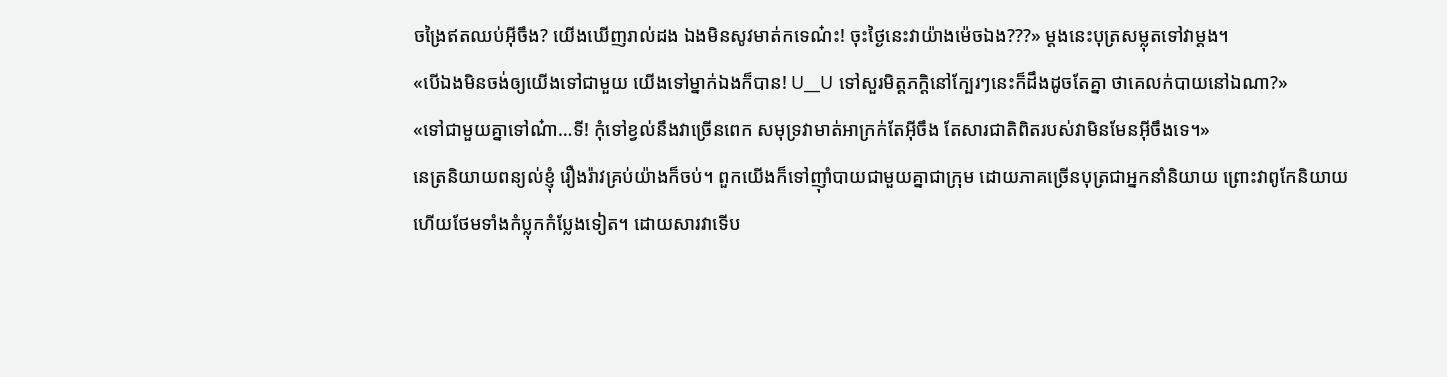ចង្រៃឥតឈប់អ៊ីចឹង? យើងឃើញរាល់ដង ឯងមិនសូវមាត់កទេណ៎ះ! ចុះថ្ងៃនេះវាយ៉ាងម៉េចឯង???» ម្តងនេះបុត្រសម្លុតទៅវាម្តង។
«បើឯងមិនចង់ឲ្យយើងទៅជាមួយ យើងទៅម្នាក់ឯងក៏បាន! U__U ទៅសួរមិត្តភក្តិនៅក្បែរៗនេះក៏ដឹងដូចតែគ្នា ថាគេលក់បាយនៅឯណា?»
«ទៅជាមួយគ្នាទៅណ៎ា…ទី! កុំទៅខ្វល់នឹងវាច្រើនពេក សមុទ្រវាមាត់អាក្រក់តែអ៊ីចឹង តែសារជាតិពិតរបស់វាមិនមែនអ៊ីចឹងទេ។»
នេត្រនិយាយពន្យល់ខ្ញុំ រឿងរ៉ាវគ្រប់យ៉ាងក៏ចប់។ ពួកយើងក៏ទៅញ៉ាំបាយជាមួយគ្នាជាក្រុម ដោយភាគច្រើនបុត្រជាអ្នកនាំនិយាយ ព្រោះវាពូកែនិយាយហើយថែមទាំងកំប្លុកកំប្លែងទៀត។ ដោយសារវាទើប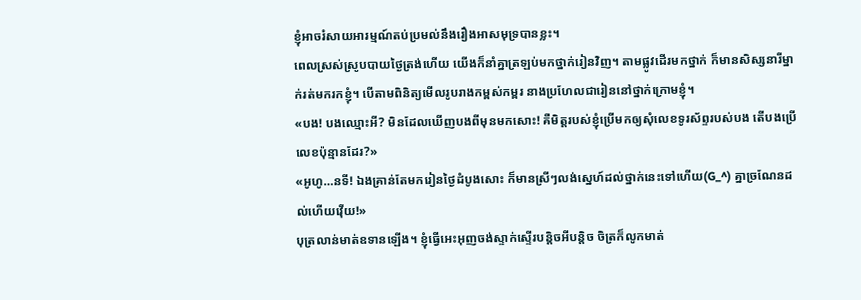ខ្ញុំអាចរំសាយអារម្មណ៍តប់ប្រមល់នឹងរឿងអាសមុទ្របានខ្លះ។
ពេលស្រស់ស្រូបបាយថ្ងៃត្រង់ហើយ យើងក៏នាំគ្នាត្រឡប់មកថ្នាក់រៀនវិញ។ តាមផ្លូវដើរមកថ្នាក់ ក៏មានសិស្សនារីម្នាក់រត់មករកខ្ញុំ។ បើតាមពិនិត្យមើលរូបរាងកម្ពស់កម្ពរ នាងប្រហែលជារៀននៅថ្នាក់ក្រោមខ្ញុំ។
«បង! បងឈ្មោះអី? មិនដែលឃើញបងពីមុនមកសោះ! គឺមិត្តរបស់ខ្ញុំប្រើមកឲ្យសុំលេខទូរស័ព្ទរបស់បង តើបងប្រើលេខប៉ុន្មានដែរ?»
«អូហូ…នទី! ឯងគ្រាន់តែមករៀនថ្ងៃដំបូងសោះ ក៏មានស្រីៗលង់ស្នេហ៍ដល់ថ្នាក់នេះទៅហើយ(G_^) គ្នាច្រណែនដល់ហើយវ៉ើយ!»
បុត្រលាន់មាត់ឧទានឡើង។ ខ្ញុំធ្វើអេះអុញចង់ស្ទាក់ស្ទើរបន្តិចអីបន្តិច ចិត្រក៏លូកមាត់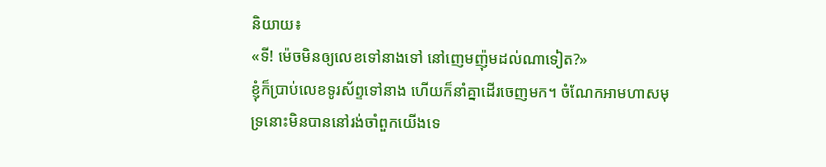និយាយ៖
«ទី! ម៉េចមិនឲ្យលេខទៅនាងទៅ នៅញេមញ៉ុមដល់ណាទៀត?»
ខ្ញុំក៏ប្រាប់លេខទូរស័ព្ទទៅនាង ហើយក៏នាំគ្នាដើរចេញមក។ ចំណែកអាមហាសមុទ្រនោះមិនបាននៅរង់ចាំពួកយើងទេ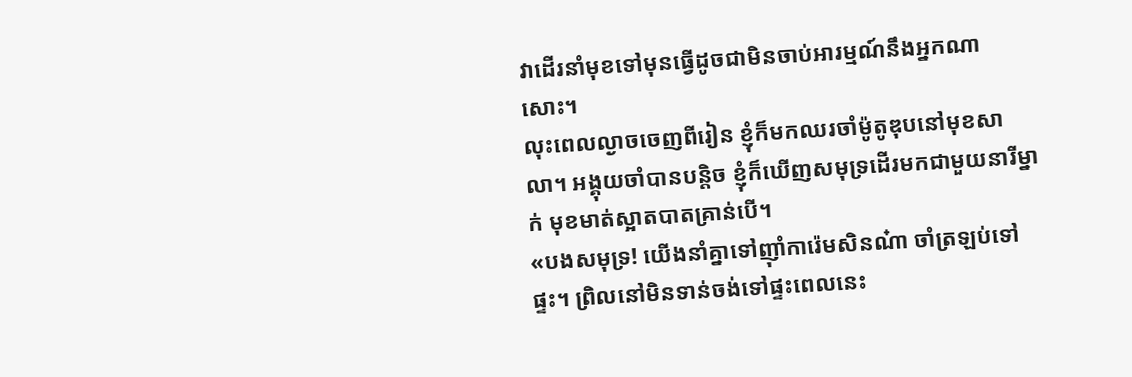វាដើរនាំមុខទៅមុនធ្វើដូចជាមិនចាប់អារម្មណ៍នឹងអ្នកណាសោះ។
លុះពេលល្ងាចចេញពីរៀន ខ្ញុំក៏មកឈរចាំម៉ូតូឌុបនៅមុខសាលា។ អង្គុយចាំបានបន្តិច ខ្ញុំក៏ឃើញសមុទ្រដើរមកជាមួយនារីម្នាក់ មុខមាត់ស្អាតបាតគ្រាន់បើ។
«បងសមុទ្រ! យើងនាំគ្នាទៅញ៉ាំការ៉េមសិនណ៎ា ចាំត្រឡប់ទៅផ្ទះ។ ព្រិលនៅមិនទាន់ចង់ទៅផ្ទះពេលនេះ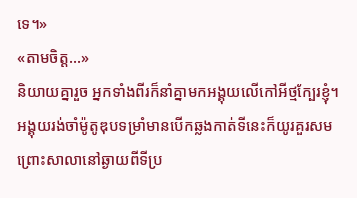ទេ។»
«តាមចិត្ត…»
និយាយគ្នារួច អ្នកទាំងពីរក៏នាំគ្នាមកអង្គុយលើកៅអីថ្មក្បែរខ្ញុំ។ អង្គុយរង់ចាំម៉ូតូឌុបទម្រាំមានបើកឆ្លងកាត់ទីនេះក៏យូរគួរសម ព្រោះសាលានៅឆ្ងាយពីទីប្រ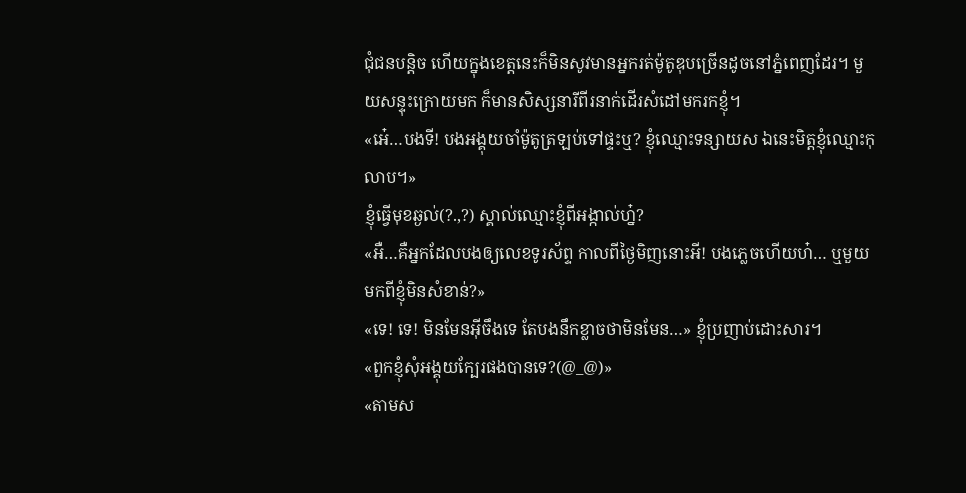ជុំជនបន្តិច ហើយក្នុងខេត្តនេះក៏មិនសូវមានអ្នករត់ម៉ូតូឌុបច្រើនដូចនៅភ្នំពេញដែរ។ មួយសន្ទុះក្រោយមក ក៏មានសិស្សនារីពីរនាក់ដើរសំដៅមករកខ្ញុំ។
«អេ៎…បងទី! បងអង្គុយចាំម៉ូតូត្រឡប់ទៅផ្ទះឬ? ខ្ញុំឈ្មោះទន្សាយស ឯនេះមិត្តខ្ញុំឈ្មោះកុលាប។»
ខ្ញុំធ្វើមុខឆ្ងល់(?.,?) ស្គាល់ឈ្មោះខ្ញុំពីអង្កាល់ហ្ន៎?
«អឺ…គឺអ្នកដែលបងឲ្យលេខទូរស័ព្ទ កាលពីថ្ងៃមិញនោះអី! បងភ្លេចហើយហ៎… ឬមួយមកពីខ្ញុំមិនសំខាន់?»
«ទេ! ទេ! មិនមែនអ៊ីចឹងទេ តែបងនឹកខ្លាចថាមិនមែន…» ខ្ញុំប្រញាប់ដោះសារ។
«ពួកខ្ញុំសុំអង្គុយក្បែរផងបានទេ?(@_@)»
«តាមស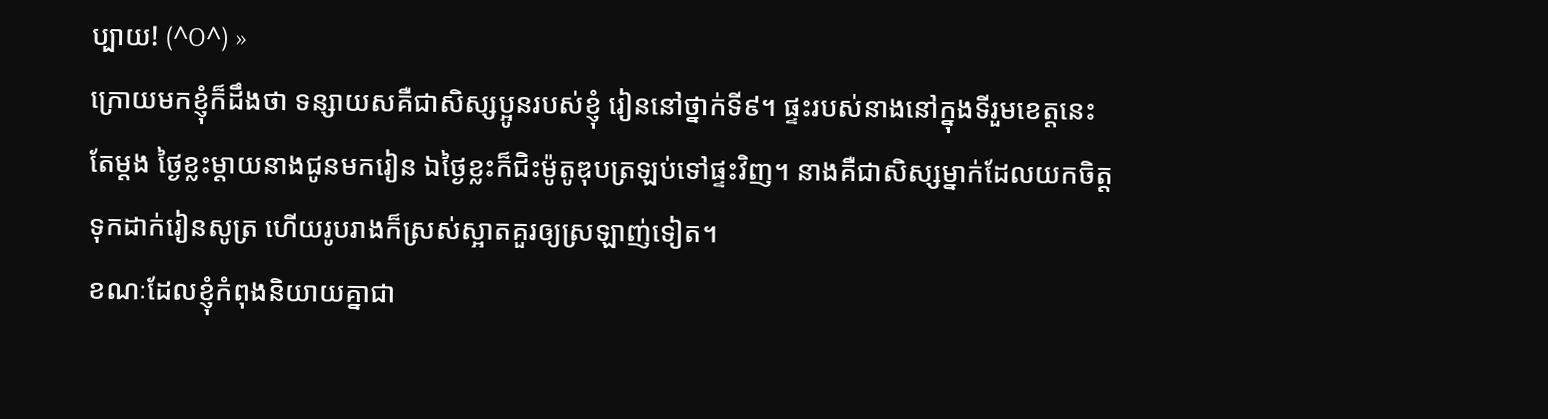ប្បាយ! (^O^) »
ក្រោយមកខ្ញុំក៏ដឹងថា ទន្សាយសគឺជាសិស្សប្អូនរបស់ខ្ញុំ រៀននៅថ្នាក់ទី៩។ ផ្ទះរបស់នាងនៅក្នុងទីរួមខេត្តនេះតែម្តង ថ្ងៃខ្លះម្តាយនាងជូនមករៀន ឯថ្ងៃខ្លះក៏ជិះម៉ូតូឌុបត្រឡប់ទៅផ្ទះវិញ។ នាងគឺជាសិស្សម្នាក់ដែលយកចិត្តទុកដាក់រៀនសូត្រ ហើយរូបរាងក៏ស្រស់ស្អាតគួរឲ្យស្រឡាញ់ទៀត។
ខណៈដែលខ្ញុំកំពុងនិយាយគ្នាជា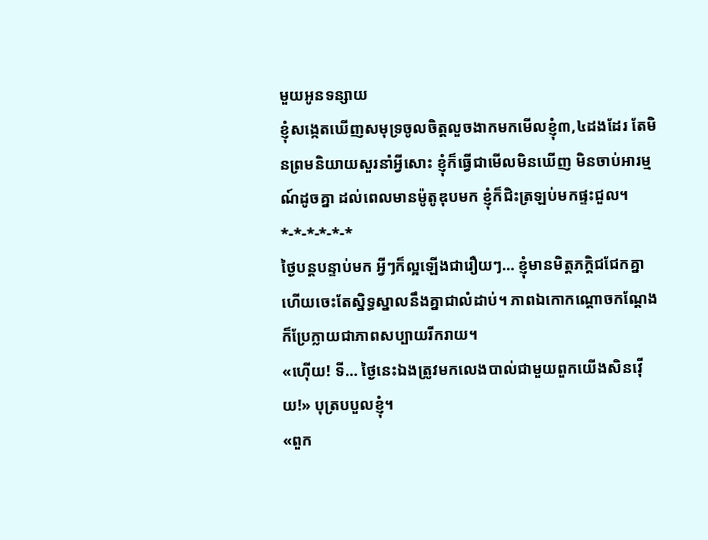មួយអូនទន្សាយ
ខ្ញុំសង្កេតឃើញសមុទ្រចូលចិត្តលួចងាកមកមើលខ្ញុំ៣,៤ដងដែរ តែមិនព្រមនិយាយសួរនាំអ្វីសោះ ខ្ញុំក៏ធ្វើជាមើលមិនឃើញ មិនចាប់អារម្មណ៍ដូចគ្នា ដល់ពេលមានម៉ូតូឌុបមក ខ្ញុំក៏ជិះត្រឡប់មកផ្ទះជួល។
*-*-*-*-*-*
ថ្ងៃបន្តបន្ទាប់មក អ្វីៗក៏ល្អឡើងជារឿយៗ… ខ្ញុំមានមិត្តភក្តិជជែកគ្នា ហើយចេះតែស្និទ្ធស្នាលនឹងគ្នាជាលំដាប់។ ភាពឯកោកណ្តោចកណ្តែង ក៏ប្រែក្លាយជាភាពសប្បាយរីករាយ។
«ហ៊ើយ! ទី… ថ្ងៃនេះឯងត្រូវមកលេងបាល់ជាមួយពួកយើងសិនវ៉ើយ!» បុត្របបួលខ្ញុំ។
«ពួក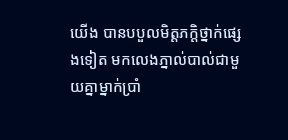យើង បានបបួលមិត្តភក្តិថ្នាក់ផ្សេងទៀត មកលេងភ្នាល់បាល់ជាមួយគ្នាម្នាក់ប្រាំ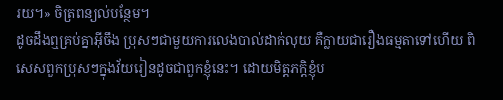រយ។» ចិត្រពន្យល់បន្ថែម។
ដូចដឹងឮគ្រប់គ្នាអ៊ីចឹង ប្រុសៗជាមួយការលេងបាល់ដាក់លុយ គឺក្លាយជារឿងធម្មតាទៅហើយ ពិសេសពួកប្រុសៗក្នុងវ័យរៀនដូចជាពួកខ្ញុំនេះ។ ដោយមិត្តភក្តិខ្ញុំប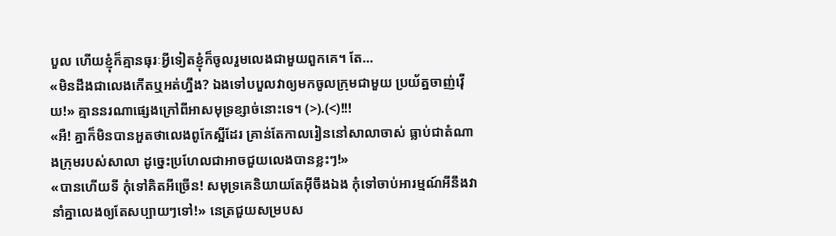បួល ហើយខ្ញុំក៏គ្មានធុរៈអ្វីទៀតខ្ញុំក៏ចូលរួមលេងជាមួយពួកគេ។ តែ…
«មិនដឹងជាលេងកើតឬអត់ហ្នឹង? ឯងទៅបបួលវាឲ្យមកចូលក្រុមជាមួយ ប្រយ័ត្នចាញ់វ៉ើយ!» គ្មាននរណាផ្សេងក្រៅពីអាសមុទ្រខ្សាច់នោះទេ។ (>).(<)!!!
«អឺ! គ្នាក៏មិនបានអួតថាលេងពូកែស្អីដែរ គ្រាន់តែកាលរៀននៅសាលាចាស់ ធ្លាប់ជាតំណាងក្រុមរបស់សាលា ដូច្នេះប្រហែលជាអាចជួយលេងបានខ្លះៗ!»
«បានហើយទី កុំទៅគិតអីច្រើន! សមុទ្រគេនិយាយតែអ៊ីចឹងឯង កុំទៅចាប់អារម្មណ៍អីនឹងវា នាំគ្នាលេងឲ្យតែសប្បាយៗទៅ!» នេត្រជួយសម្របស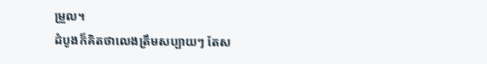ម្រួល។
ដំបូងក៏គិតថាលេងត្រឹមសប្បាយៗ តែស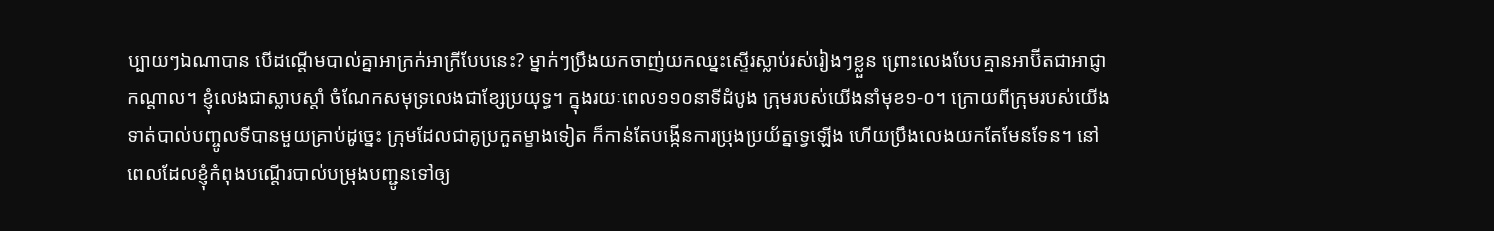ប្បាយៗឯណាបាន បើដណ្តើមបាល់គ្នាអាក្រក់អាក្រីបែបនេះ? ម្នាក់ៗប្រឹងយកចាញ់យកឈ្នះស្ទើរស្លាប់រស់រៀងៗខ្លួន ព្រោះលេងបែបគ្មានអាប៊ីតជាអាជ្ញា កណ្តាល។ ខ្ញុំលេងជាស្លាបស្តាំ ចំណែកសមុទ្រលេងជាខ្សែប្រយុទ្ធ។ ក្នុងរយៈពេល១១០នាទីដំបូង ក្រុមរបស់យើងនាំមុខ១-០។ ក្រោយពីក្រុមរបស់យើងទាត់បាល់បញ្ចូលទីបានមួយគ្រាប់ដូច្នេះ ក្រុមដែលជាគូប្រកួតម្ខាងទៀត ក៏កាន់តែបង្កើនការប្រុងប្រយ័ត្នទ្វេឡើង ហើយប្រឹងលេងយកតែមែនទែន។ នៅពេលដែលខ្ញុំកំពុងបណ្តើរបាល់បម្រុងបញ្ជូនទៅឲ្យ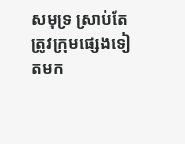សមុទ្រ ស្រាប់តែត្រូវក្រុមផ្សេងទៀតមក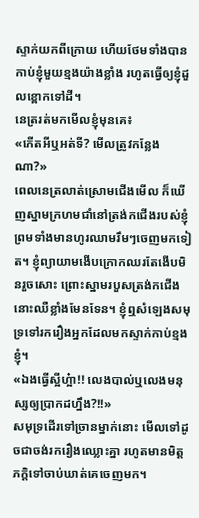ស្ទាក់យកពីក្រោយ ហើយថែមទាំងបានកាប់ខ្ញុំមួយខ្មងយ៉ាងខ្លាំង រហូតធ្វើឲ្យខ្ញុំដួលខ្ពោកទៅដី។
នេត្ររត់មកមើលខ្ញុំមុនគេ៖
«កើតអីឬអត់ទី? មើលត្រូវកន្លែងណា?»
ពេលនេត្រលាត់ស្រោមជើងមើល ក៏ឃើញស្នាមក្រហមជាំនៅត្រង់កជើងរបស់ខ្ញុំ ព្រមទាំងមានហូរឈាមរឹមៗចេញមកទៀត។ ខ្ញុំព្យាយាមងើបក្រោកឈរតែងើបមិនរួចសោះ ព្រោះស្នាមរបួសត្រង់កជើងនោះឈឺខ្លាំងមែនទែន។ ខ្ញុំឮសំឡេងសមុទ្រទៅរករឿងអ្នកដែលមកស្ទាក់កាប់ខ្មងខ្ញុំ។
«ឯងធ្វើស្អីហ្អ៎ា!! លេងបាល់ឬលេងមនុស្សឲ្យប្រាកដហ្នឹង?!!»
សមុទ្រដើរទៅច្រានម្នាក់នោះ មើលទៅដូចជាចង់រករឿងឈ្លោះគ្នា រហូតមានមិត្តភក្តិទៅចាប់ឃាត់គេចេញមក។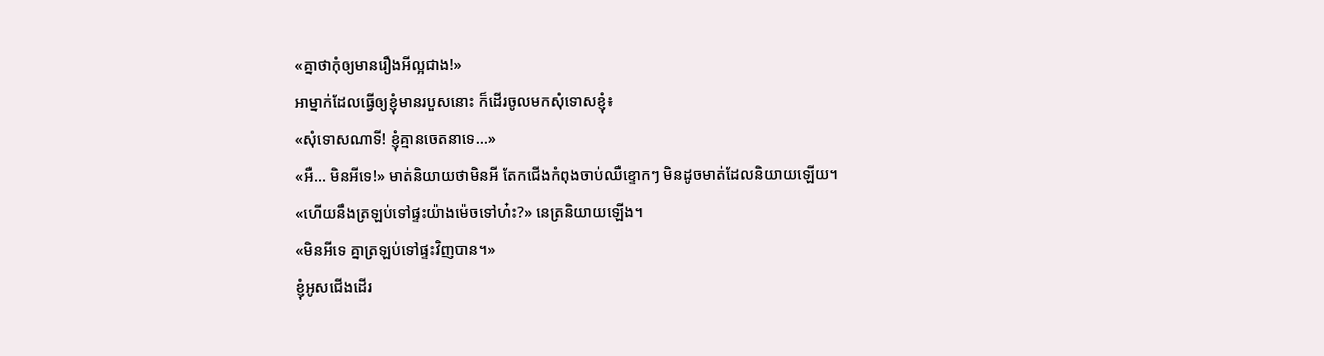«គ្នាថាកុំឲ្យមានរឿងអីល្អជាង!»
អាម្នាក់ដែលធ្វើឲ្យខ្ញុំមានរបួសនោះ ក៏ដើរចូលមកសុំទោសខ្ញុំ៖
«សុំទោសណាទី! ខ្ញុំគ្មានចេតនាទេ…»
«អឺ… មិនអីទេ!» មាត់និយាយថាមិនអី តែកជើងកំពុងចាប់ឈឺខ្ទោកៗ មិនដូចមាត់ដែលនិយាយឡើយ។
«ហើយនឹងត្រឡប់ទៅផ្ទះយ៉ាងម៉េចទៅហ៎ះ?» នេត្រនិយាយឡើង។
«មិនអីទេ គ្នាត្រឡប់ទៅផ្ទះវិញបាន។»
ខ្ញុំអូសជើងដើរ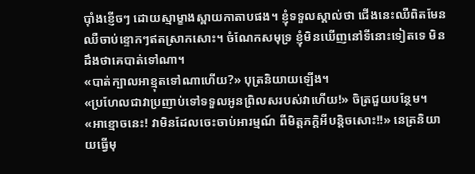ប៉ាំងខ្ញើចៗ ដោយស្មាម្ខាងស្ពាយកាតាបផង។ ខ្ញុំទទួលស្គាល់ថា ជើងនេះឈឺពិតមែន ឈឺចាប់ខ្ទោកៗឥតស្រាកសោះ។ ចំណែកសមុទ្រ ខ្ញុំមិនឃើញនៅទីនោះទៀតទេ មិនដឹងថាគេបាត់ទៅណា។
«បាត់ក្បាលអាខ្មុតទៅណាហើយ?» បុត្រនិយាយឡើង។
«ប្រហែលជាវាប្រញាប់ទៅទទួលអូនព្រិលសរបស់វាហើយ!» ចិត្រជួយបន្ថែម។
«អាខ្មោចនេះ! វាមិនដែលចេះចាប់អារម្មណ៍ ពីមិត្តភក្តិអីបន្តិចសោះ!!» នេត្រនិយាយធ្វើមុ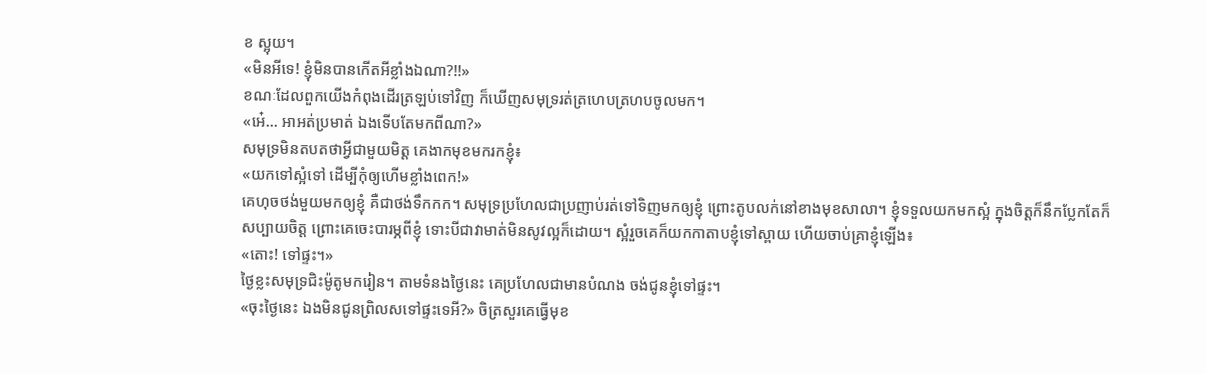ខ ស្អុយ។
«មិនអីទេ! ខ្ញុំមិនបានកើតអីខ្លាំងឯណា?!!»
ខណៈដែលពួកយើងកំពុងដើរត្រឡប់ទៅវិញ ក៏ឃើញសមុទ្ររត់ត្រហេបត្រហបចូលមក។
«អេ៎… អាអត់ប្រមាត់ ឯងទើបតែមកពីណា?»
សមុទ្រមិនតបតថាអ្វីជាមួយមិត្ត គេងាកមុខមករកខ្ញុំ៖
«យកទៅស្អំទៅ ដើម្បីកុំឲ្យហើមខ្លាំងពេក!»
គេហុចថង់មួយមកឲ្យខ្ញុំ គឺជាថង់ទឹកកក។ សមុទ្រប្រហែលជាប្រញាប់រត់ទៅទិញមកឲ្យខ្ញុំ ព្រោះតូបលក់នៅខាងមុខសាលា។ ខ្ញុំទទួលយកមកស្អំ ក្នុងចិត្តក៏នឹកប្លែកតែក៏សប្បាយចិត្ត ព្រោះគេចេះបារម្ភពីខ្ញុំ ទោះបីជាវាមាត់មិនសូវល្អក៏ដោយ។ ស្អំរួចគេក៏យកកាតាបខ្ញុំទៅស្ពាយ ហើយចាប់គ្រាខ្ញុំឡើង៖
«តោះ! ទៅផ្ទះ។»
ថ្ងៃខ្លះសមុទ្រជិះម៉ូតូមករៀន។ តាមទំនងថ្ងៃនេះ គេប្រហែលជាមានបំណង ចង់ជូនខ្ញុំទៅផ្ទះ។
«ចុះថ្ងៃនេះ ឯងមិនជូនព្រិលសទៅផ្ទះទេអី?» ចិត្រសួរគេធ្វើមុខ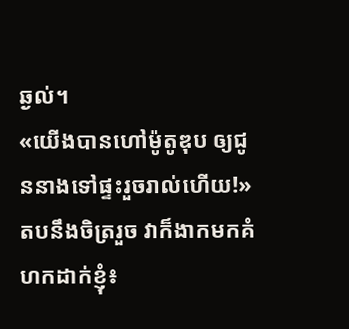ឆ្ងល់។
«យើងបានហៅម៉ូតូឌុប ឲ្យជូននាងទៅផ្ទះរួចរាល់ហើយ!»
តបនឹងចិត្ររួច វាក៏ងាកមកគំហកដាក់ខ្ញុំ៖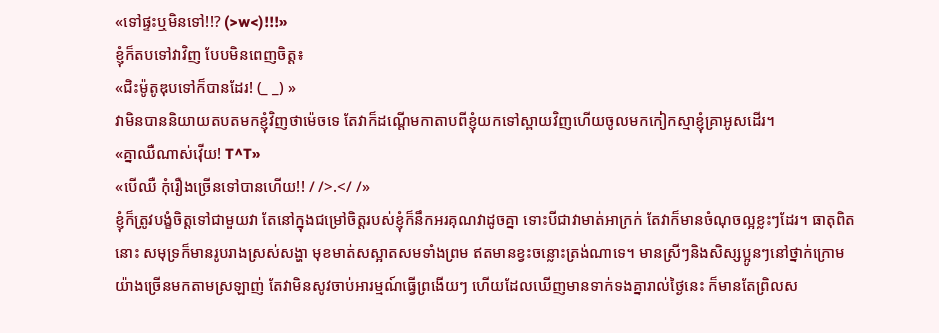«ទៅផ្ទះឬមិនទៅ!!? (>w<)!!!»
ខ្ញុំក៏តបទៅវាវិញ បែបមិនពេញចិត្ត៖
«ជិះម៉ូតូឌុបទៅក៏បានដែរ! (_ _) »
វាមិនបាននិយាយតបតមកខ្ញុំវិញថាម៉េចទេ តែវាក៏ដណ្តើមកាតាបពីខ្ញុំយកទៅស្ពាយវិញហើយចូលមកកៀកស្មាខ្ញុំគ្រាអូសដើរ។
«គ្នាឈឺណាស់វ៉ើយ! T^T»
«បើឈឺ កុំរឿងច្រើនទៅបានហើយ!! / />.</ /»
ខ្ញុំក៏ត្រូវបង្ខំចិត្តទៅជាមួយវា តែនៅក្នុងជម្រៅចិត្តរបស់ខ្ញុំក៏នឹកអរគុណវាដូចគ្នា ទោះបីជាវាមាត់អាក្រក់ តែវាក៏មានចំណុចល្អខ្លះៗដែរ។ ធាតុពិតនោះ សមុទ្រក៏មានរូបរាងស្រស់សង្ហា មុខមាត់សស្អាតសមទាំងព្រម ឥតមានខ្វះចន្លោះត្រង់ណាទេ។ មានស្រីៗនិងសិស្សប្អូនៗនៅថ្នាក់ក្រោមយ៉ាងច្រើនមកតាមស្រឡាញ់ តែវាមិនសូវចាប់អារម្មណ៍ធ្វើព្រងើយៗ ហើយដែលឃើញមានទាក់ទងគ្នារាល់ថ្ងៃនេះ ក៏មានតែព្រិលស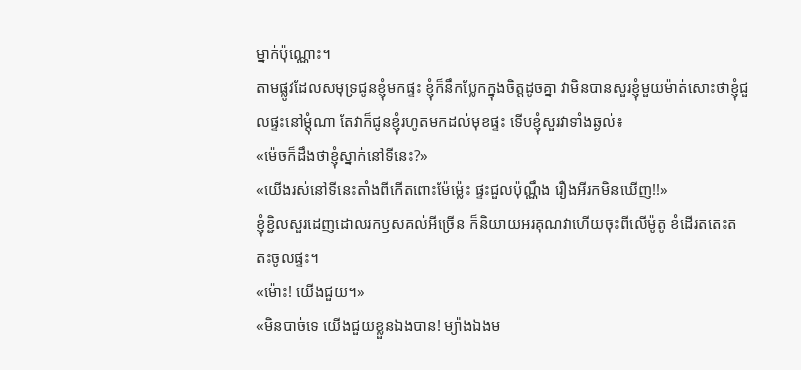ម្នាក់ប៉ុណ្ណោះ។
តាមផ្លូវដែលសមុទ្រជូនខ្ញុំមកផ្ទះ ខ្ញុំក៏នឹកប្លែកក្នុងចិត្តដូចគ្នា វាមិនបានសួរខ្ញុំមួយម៉ាត់សោះថាខ្ញុំជួលផ្ទះនៅម្តុំណា តែវាក៏ជូនខ្ញុំរហូតមកដល់មុខផ្ទះ ទើបខ្ញុំសួរវាទាំងឆ្ងល់៖
«ម៉េចក៏ដឹងថាខ្ញុំស្នាក់នៅទីនេះ?»
«យើងរស់នៅទីនេះតាំងពីកើតពោះម៉ែម្ល៉េះ ផ្ទះជួលប៉ុណ្ណឹង រឿងអីរកមិនឃើញ!!»
ខ្ញុំខ្ជិលសួរដេញដោលរកឫសគល់អីច្រើន ក៏និយាយអរគុណវាហើយចុះពីលើម៉ូតូ ខំដើរតតេះតតះចូលផ្ទះ។
«ម៉ោះ! យើងជួយ។»
«មិនបាច់ទេ យើងជួយខ្លួនឯងបាន! ម្យ៉ាងឯងម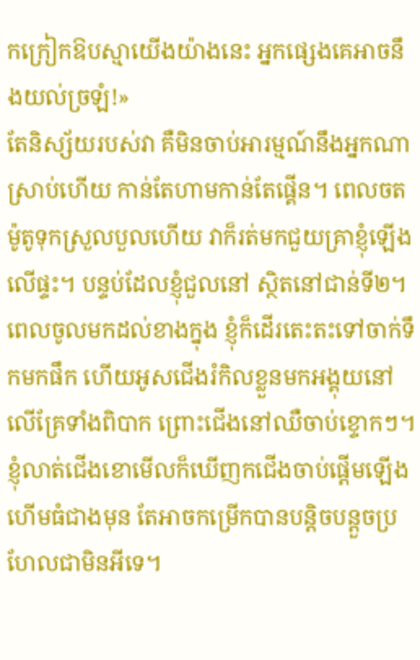កក្រៀកឱបស្មាយើងយ៉ាងនេះ អ្នកផ្សេងគេអាចនឹងយល់ច្រឡំ!»
តែនិស្ស័យរបស់វា គឺមិនចាប់អារម្មណ៍នឹងអ្នកណាស្រាប់ហើយ កាន់តែហាមកាន់តែផ្គើន។ ពេលចតម៉ូតូទុកស្រួលបួលហើយ វាក៏រត់មកជួយគ្រាខ្ញុំឡើងលើផ្ទះ។ បន្ទប់ដែលខ្ញុំជួលនៅ ស្ថិតនៅជាន់ទី២។ ពេលចូលមកដល់ខាងក្នុង ខ្ញុំក៏ដើរតេះតះទៅចាក់ទឹកមកផឹក ហើយអូសជើងរំកិលខ្លួនមកអង្គុយនៅលើគ្រែទាំងពិបាក ព្រោះជើងនៅឈឺចាប់ខ្ទោកៗ។ ខ្ញុំលាត់ជើងខោមើលក៏ឃើញកជើងចាប់ផ្តើមឡើងហើមធំជាងមុន តែអាចកម្រើកបានបន្តិចបន្តួចប្រហែលជាមិនអីទេ។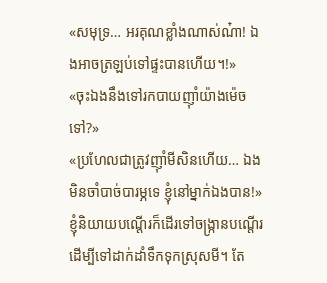«សមុទ្រ… អរគុណខ្លាំងណាស់ណ៎ា! ឯងអាចត្រឡប់ទៅផ្ទះបានហើយ។!»
«ចុះឯងនឹងទៅរកបាយញ៉ាំយ៉ាងម៉េចទៅ?»
«ប្រហែលជាត្រូវញ៉ាំមីសិនហើយ… ឯងមិនចាំបាច់បារម្ភទេ ខ្ញុំនៅម្នាក់ឯងបាន!»
ខ្ញុំនិយាយបណ្តើរក៏ដើរទៅចង្រ្កានបណ្តើរ ដើម្បីទៅដាក់ដាំទឹកទុកស្រុសមី។ តែ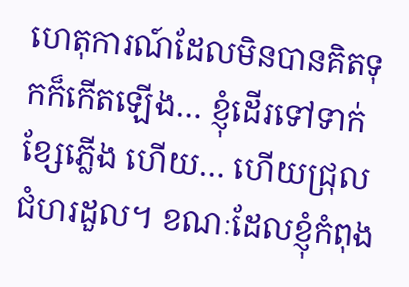ហេតុការណ៍ដែលមិនបានគិតទុកក៏កើតឡើង… ខ្ញុំដើរទៅទាក់ខ្សែភ្លើង ហើយ… ហើយជ្រុលជំហរដួល។ ខណៈដែលខ្ញុំកំពុង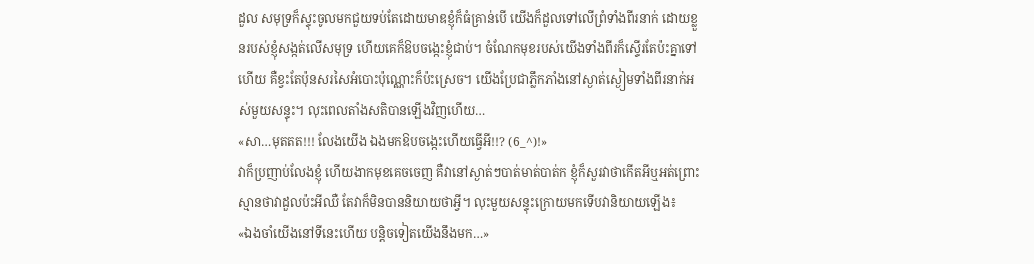ដួល សមុទ្រក៏ស្ទុះចូលមកជួយទប់តែដោយមាឌខ្ញុំក៏ធំគ្រាន់បើ យើងក៏ដួលទៅលើព្រំទាំងពីរនាក់ ដោយខ្លួនរបស់ខ្ញុំសង្កត់លើសមុទ្រ ហើយគេក៏ឱបចង្កេះខ្ញុំជាប់។ ចំណែកមុខរបស់យើងទាំងពីរក៏ស្ទើរតែប៉ះគ្នាទៅហើយ គឺខ្វះតែប៉ុនសរសៃអំបោះប៉ុណ្ណោះក៏ប៉ះស្រេច។ យើងប្រែជាភ្លឹកភាំងនៅស្ងាត់ស្ងៀមទាំងពីរនាក់អស់មួយសន្ទុះ។ លុះពេលតាំងសតិបានឡើងវិញហើយ…
«សា…មុតតត!!! លែងយើង ឯងមកឱបចង្កេះហើយធ្វើអី!!? (6_^)!»
វាក៏ប្រញាប់លែងខ្ញុំ ហើយងាកមុខគេចចេញ គឺវានៅស្ងាត់ៗបាត់មាត់បាត់ក ខ្ញុំក៏សួរវាថាកើតអីឬអត់ព្រោះស្មានថាវាដួលប៉ះអីឈឺ តែវាក៏មិនបាននិយាយថាអ្វី។ លុះមួយសន្ទុះក្រោយមកទើបវានិយាយឡើង៖
«ឯងចាំយើងនៅទីនេះហើយ បន្តិចទៀតយើងនឹងមក…»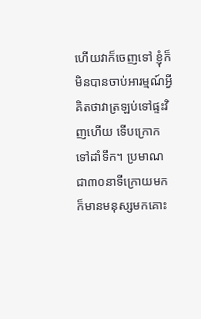ហើយវាក៏ចេញទៅ ខ្ញុំក៏មិនបានចាប់អារម្មណ៍អ្វី គិតថាវាត្រឡប់ទៅផ្ទះវិញហើយ ទើបក្រោកទៅដាំទឹក។ ប្រមាណជា៣០នាទីក្រោយមក ក៏មានមនុស្សមកគោះ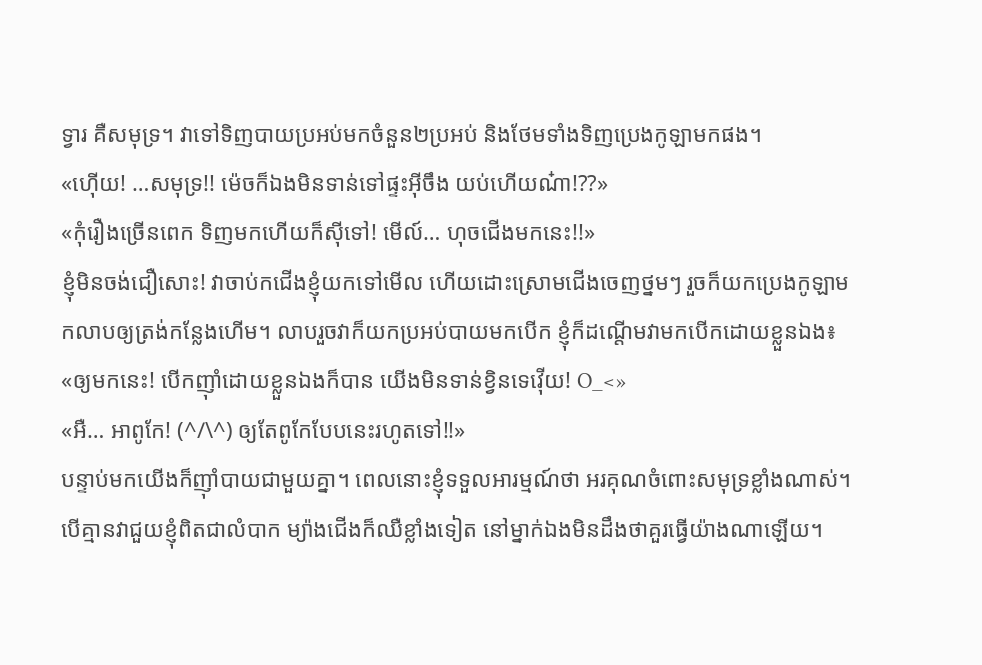ទ្វារ គឺសមុទ្រ។ វាទៅទិញបាយប្រអប់មកចំនួន២ប្រអប់ និងថែមទាំងទិញប្រេងកូឡាមកផង។
«ហ៊ើយ! …សមុទ្រ!! ម៉េចក៏ឯងមិនទាន់ទៅផ្ទះអ៊ីចឹង យប់ហើយណ៎ា!??»
«កុំរឿងច្រើនពេក ទិញមកហើយក៏ស៊ីទៅ! មើល៍… ហុចជើងមកនេះ!!»
ខ្ញុំមិនចង់ជឿសោះ! វាចាប់កជើងខ្ញុំយកទៅមើល ហើយដោះស្រោមជើងចេញថ្នមៗ រួចក៏យកប្រេងកូឡាមកលាបឲ្យត្រង់កន្លែងហើម។ លាបរួចវាក៏យកប្រអប់បាយមកបើក ខ្ញុំក៏ដណ្តើមវាមកបើកដោយខ្លួនឯង៖
«ឲ្យមកនេះ! បើកញ៉ាំដោយខ្លួនឯងក៏បាន យើងមិនទាន់ខ្វិនទេវ៉ើយ! O_<»
«អឺ… អាពូកែ! (^/\^) ឲ្យតែពូកែបែបនេះរហូតទៅ!!»
បន្ទាប់មកយើងក៏ញ៉ាំបាយជាមួយគ្នា។ ពេលនោះខ្ញុំទទួលអារម្មណ៍ថា អរគុណចំពោះសមុទ្រខ្លាំងណាស់។ បើគ្មានវាជួយខ្ញុំពិតជាលំបាក ម្យ៉ាងជើងក៏ឈឺខ្លាំងទៀត នៅម្នាក់ឯងមិនដឹងថាគួរធ្វើយ៉ាងណាឡើយ។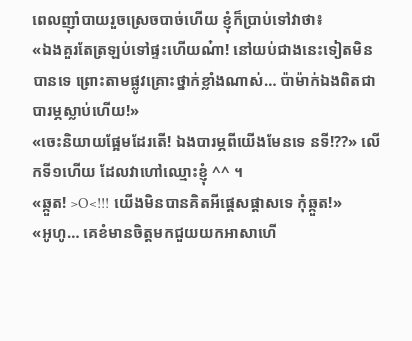ពេលញ៉ាំបាយរួចស្រេចបាច់ហើយ ខ្ញុំក៏ប្រាប់ទៅវាថា៖
«ឯងគួរតែត្រឡប់ទៅផ្ទះហើយណ៎ា! នៅយប់ជាងនេះទៀតមិនបានទេ ព្រោះតាមផ្លូវគ្រោះថ្នាក់ខ្លាំងណាស់… ប៉ាម៉ាក់ឯងពិតជាបារម្ភស្លាប់ហើយ!»
«ចេះនិយាយផ្អែមដែរតើ! ឯងបារម្ភពីយើងមែនទេ នទី!??» លើកទី១ហើយ ដែលវាហៅឈ្មោះខ្ញុំ ^^ ។
«ឆ្កួត! >O<!!! យើងមិនបានគិតអីផ្តេសផ្តាសទេ កុំឆ្កួត!»
«អូហូ… គេខំមានចិត្តមកជួយយកអាសាហើ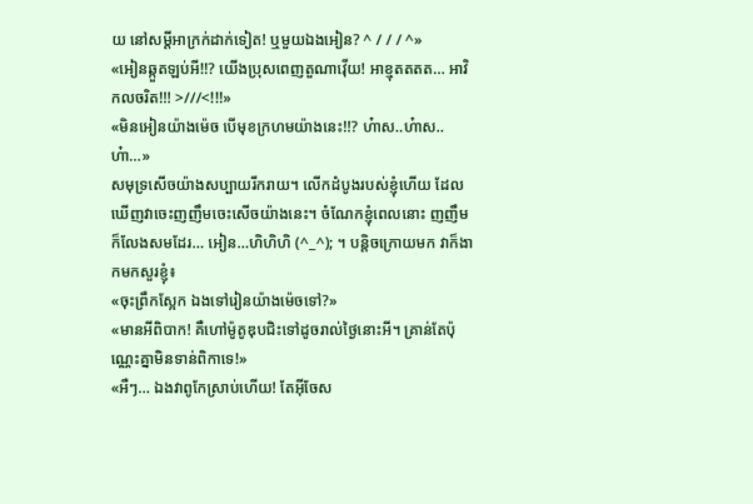យ នៅសម្តីអាក្រក់ដាក់ទៀត! ឬមួយឯងអៀន? ^ / / / ^»
«អៀនឆ្កួតឡប់អី!!? យើងប្រុសពេញតួណាវ៉ើយ! អាខ្មុតតតត… អាវិកលចរិត!!! >///<!!!»
«មិនអៀនយ៉ាងម៉េច បើមុខក្រហមយ៉ាងនេះ!!? ហ៎ាស..ហ៎ាស..ហ៎ា…»
សមុទ្រសើចយ៉ាងសប្បាយរីករាយ។ លើកដំបូងរបស់ខ្ញុំហើយ ដែលឃើញវាចេះញញឹមចេះសើចយ៉ាងនេះ។ ចំណែកខ្ញុំពេលនោះ ញញឹមក៏លែងសមដែរ… អៀន…ហិហិហិ (^_^); ។ បន្តិចក្រោយមក វាក៏ងាកមកសួរខ្ញុំ៖
«ចុះព្រឹកស្អែក ឯងទៅរៀនយ៉ាងម៉េចទៅ?»
«មានអីពិបាក! គឺហៅម៉ូតូឌុបជិះទៅដូចរាល់ថ្ងៃនោះអី។ គ្រាន់តែប៉ុណ្ណេះគ្នាមិនទាន់ពិកាទេ!»
«អឺៗ… ឯងវាពូកែស្រាប់ហើយ! តែអ៊ីចែស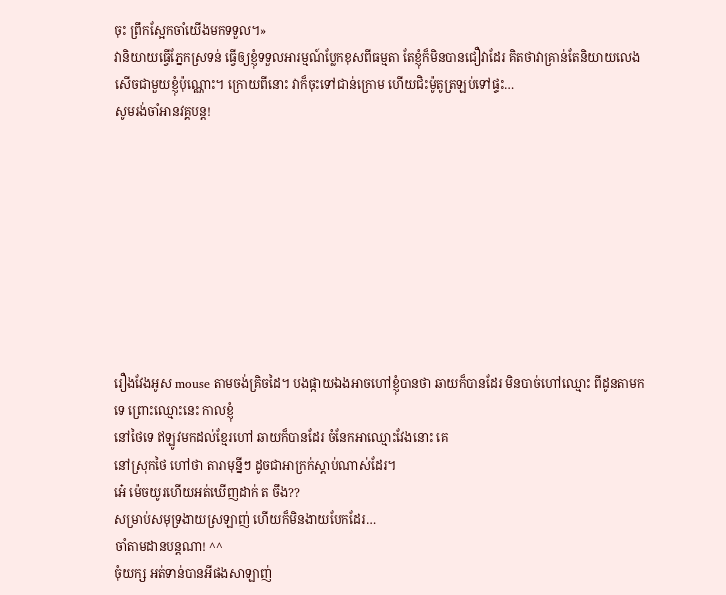ចុះ ព្រឹកស្អែកចាំយើងមកទទួល។»
វានិយាយធ្វើភ្នែកស្រទន់ ធ្វើឲ្យខ្ញុំទទួលអារម្មណ៍ប្លែកខុសពីធម្មតា តែខ្ញុំក៏មិនបានជឿវាដែរ គិតថាវាគ្រាន់តែនិយាយលេងសើចជាមួយខ្ញុំប៉ុណ្ណោះ។ ក្រោយពីនោះ វាក៏ចុះទៅជាន់ក្រោម ហើយជិះម៉ូតូត្រឡប់ទៅផ្ទះ…
សូមរង់ចាំអានវគ្គបន្ត!









រឿងវែងអូស mouse តាមចង់គ្រិចដៃ។ បងផ្កាយឯងអាចហៅខ្ញុំបានថា ឆាយក៏បានដែរ មិនបាច់ហៅឈ្មោះ ពីដូនតាមកទេ ព្រោះឈ្មោះនេះ កាលខ្ញុំ
នៅថៃទេ ឥឡូវមកដល់ខ្មែរហៅ ឆាយក៏បានដែរ ចំនែកអាឈ្មោះវែងនោះ គេ
នៅស្រុកថៃ ហៅថា តារាមុន្នីៗ ដូចជាអាក្រក់ស្តាប់ណាស់ដែរ។
អេ៎ ម៉េចយូរហើយអត់ឃើញដាក់ ត ចឹង??
សម្រាប់សមុទ្រងាយស្រឡាញ់ ហើយក៏មិនងាយបែកដែរ…
ចាំតាមដានបន្តណា! ^^
ចុំយក្ស អត់ទាន់បានអីផងសាឡាញ់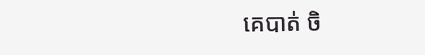គេបាត់ ចិ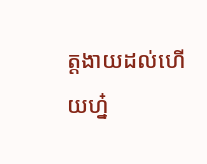ត្តងាយដល់ហើយហ្ន៎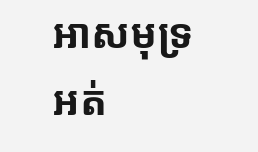អាសមុទ្រអត់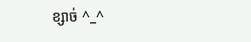ខ្សាច់ ^_^